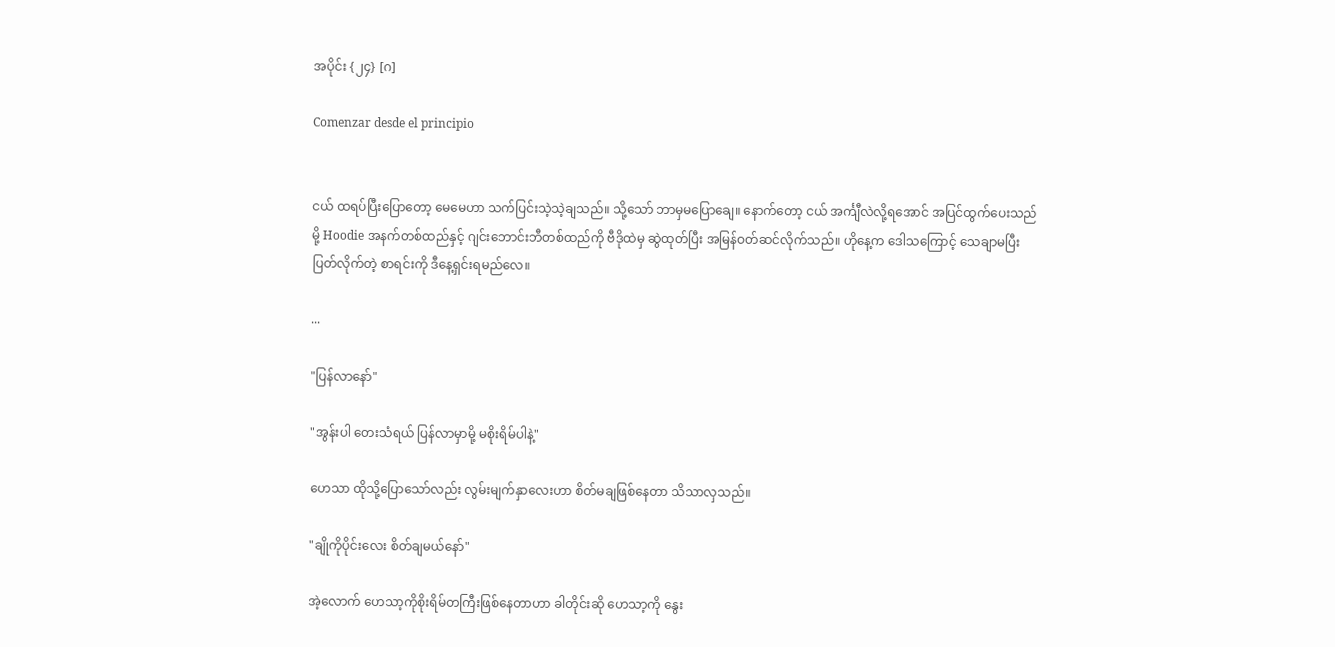အပိုင်း {၂၄} [ဂ]

Comenzar desde el principio


ငယ် ထရပ်ပြီးပြောတော့ မေမေဟာ သက်ပြင်းသဲ့သဲ့ချသည်။ သို့သော် ဘာမှမပြောချေ။ နောက်တော့ ငယ် အင်္ကျီလဲလို့ရအောင် အပြင်ထွက်ပေးသည်မို့ Hoodie အနက်တစ်ထည်နှင့် ဂျင်းဘောင်းဘီတစ်ထည်ကို ဗီဒိုထဲမှ ဆွဲထုတ်ပြီး အမြန်ဝတ်ဆင်လိုက်သည်။ ဟိုနေ့က ဒေါသကြောင့် သေချာမပြီးပြတ်လိုက်တဲ့ စာရင်းကို ဒီနေ့ရှင်းရမည်လေ။

...

"ပြန်လာနော်"

"အွန်းပါ တေးသံရယ် ပြန်လာမှာမို့ မစိုးရိမ်ပါနဲ့"

ဟေသာ ထိုသို့ပြောသော်လည်း လွမ်းမျက်နှာလေးဟာ စိတ်မချဖြစ်နေတာ သိသာလှသည်။

"ချိုကိုပိုင်းလေး စိတ်ချမယ်နော်"

အဲ့လောက် ဟေသာ့ကိုစိုးရိမ်တကြီးဖြစ်နေတာဟာ ခါတိုင်းဆို ဟေသာ့ကို နွေး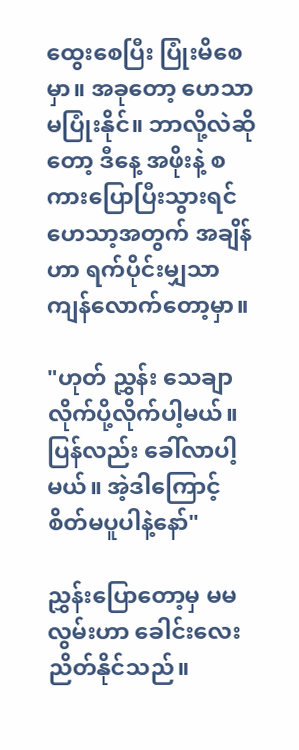ထွေးစေပြီး ပြုံးမိစေမှာ။ အခုတော့ ဟေသာ မပြုံးနိုင်။ ဘာလို့လဲဆိုတော့ ဒီနေ့ အဖိုးနဲ့ စကားပြောပြီးသွားရင် ဟေသာ့အတွက် အချိန်ဟာ ရက်ပိုင်းမျှသာကျန်လောက်တော့မှာ။

"ဟုတ် ညွှန်း သေချာလိုက်ပို့လိုက်ပါ့မယ်။ ပြန်လည်း ခေါ်လာပါ့မယ်။ အဲ့ဒါကြောင့် စိတ်မပူပါနဲ့နော်"

ညွှန်းပြောတော့မှ မမလွမ်းဟာ ခေါင်းလေးညိတ်နိုင်သည်။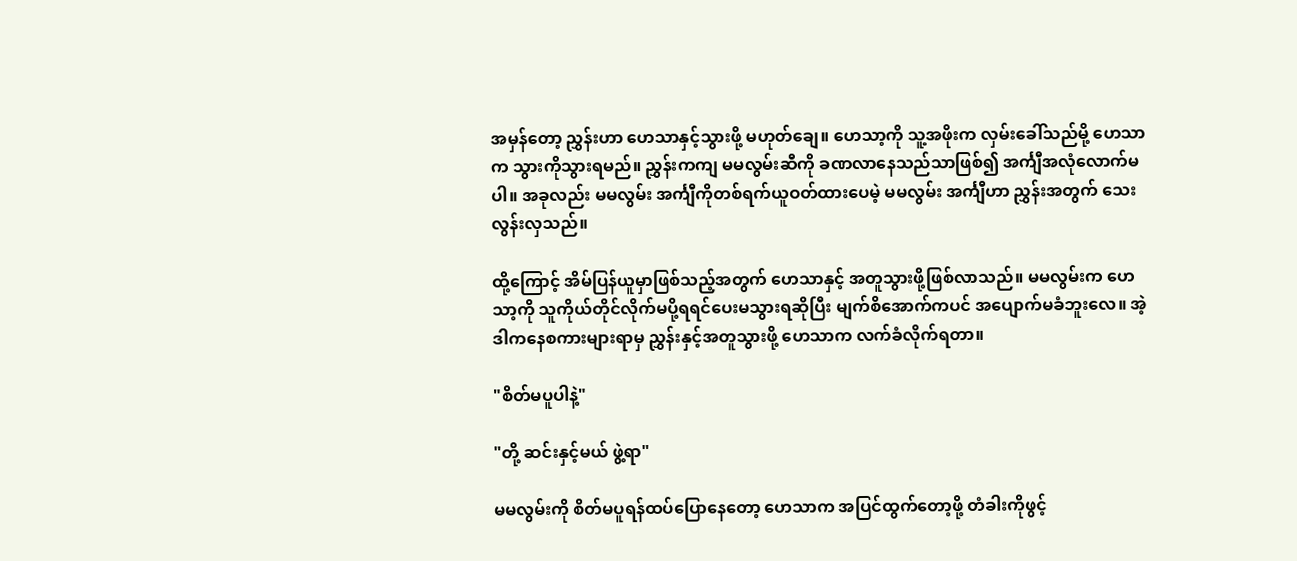အမှန်တော့ ညွှန်းဟာ ဟေသာနှင့်သွားဖို့ မဟုတ်ချေ။ ဟေသာ့ကို သူ့အဖိုးက လှမ်းခေါ်သည်မို့ ဟေသာက သွားကိုသွားရမည်။ ညွှန်းကကျ မမလွမ်းဆီကို ခဏလာနေသည်သာဖြစ်၍ အင်္ကျီအလုံလောက်မပါ။ အခုလည်း မမလွမ်း အင်္ကျီကိုတစ်ရက်ယူဝတ်ထားပေမဲ့ မမလွမ်း အင်္ကျီဟာ ညွှန်းအတွက် သေးလွန်းလှသည်။

ထို့ကြောင့် အိမ်ပြန်ယူမှာဖြစ်သည့်အတွက် ဟေသာနှင့် အတူသွားဖို့ဖြစ်လာသည်။ မမလွမ်းက ဟေသာ့ကို သူကိုယ်တိုင်လိုက်မပို့ရရင်ပေးမသွားရဆိုပြီး မျက်စိအောက်ကပင် အပျောက်မခံဘူးလေ။ အဲ့ဒါကနေစကားများရာမှ ညွှန်းနှင့်အတူသွားဖို့ ဟေသာက လက်ခံလိုက်ရတာ။

"စိတ်မပူပါနဲ့"

"တို့ ဆင်းနှင့်မယ် ဖွဲ့ရာ"

မမလွမ်းကို စိတ်မပူရန်ထပ်ပြောနေတော့ ဟေသာက အပြင်ထွက်တော့ဖို့ တံခါးကိုဖွင့်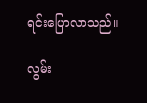ရင်းပြောလာသည်။

လွမ်း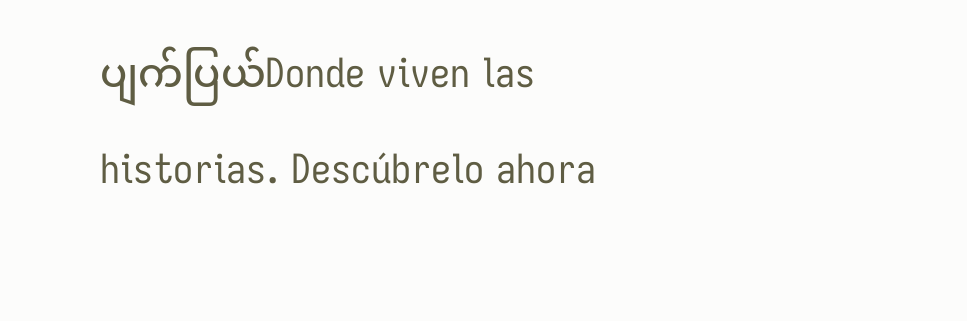ပျက်ပြယ်Donde viven las historias. Descúbrelo ahora